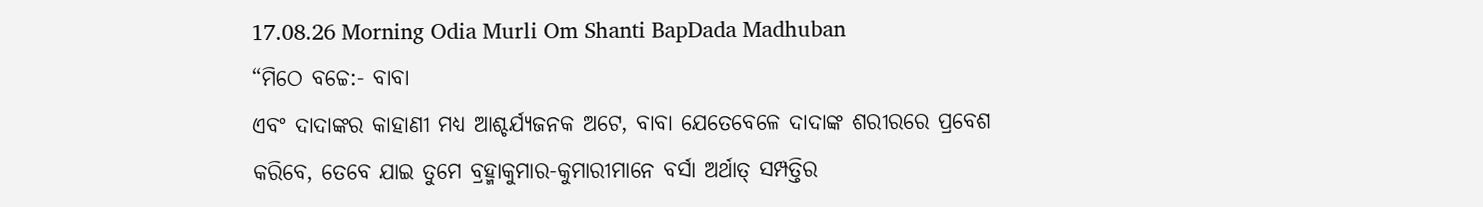17.08.26 Morning Odia Murli Om Shanti BapDada Madhuban
“ମିଠେ ବଚ୍ଚେ:- ବାବା
ଏବଂ ଦାଦାଙ୍କର କାହାଣୀ ମଧ୍ୟ ଆଶ୍ଚର୍ଯ୍ୟଜନକ ଅଟେ, ବାବା ଯେତେବେଳେ ଦାଦାଙ୍କ ଶରୀରରେ ପ୍ରବେଶ
କରିବେ, ତେବେ ଯାଇ ତୁମେ ବ୍ରହ୍ମାକୁମାର-କୁମାରୀମାନେ ବର୍ସା ଅର୍ଥାତ୍ ସମ୍ପତ୍ତିର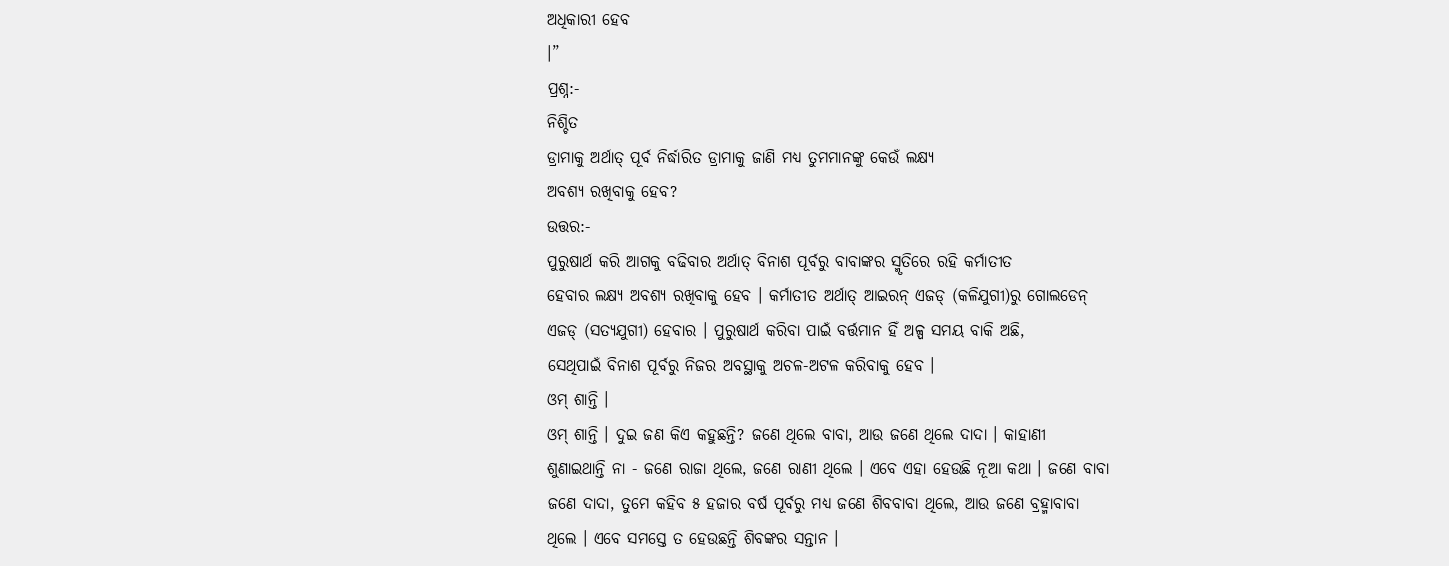ଅଧିକାରୀ ହେବ
।”
ପ୍ରଶ୍ନ:-
ନିଶ୍ଚିତ
ଡ୍ରାମାକୁ ଅର୍ଥାତ୍ ପୂର୍ବ ନିର୍ଦ୍ଧାରିତ ଡ୍ରାମାକୁ ଜାଣି ମଧ୍ୟ ତୁମମାନଙ୍କୁ କେଉଁ ଲକ୍ଷ୍ୟ
ଅବଶ୍ୟ ରଖିବାକୁ ହେବ?
ଉତ୍ତର:-
ପୁରୁଷାର୍ଥ କରି ଆଗକୁ ବଢିବାର ଅର୍ଥାତ୍ ବିନାଶ ପୂର୍ବରୁ ବାବାଙ୍କର ସ୍ମୃତିରେ ରହି କର୍ମାତୀତ
ହେବାର ଲକ୍ଷ୍ୟ ଅବଶ୍ୟ ରଖିବାକୁ ହେବ । କର୍ମାତୀତ ଅର୍ଥାତ୍ ଆଇରନ୍ ଏଜଡ୍ (କଳିଯୁଗୀ)ରୁ ଗୋଲଡେନ୍
ଏଜଡ୍ (ସତ୍ୟଯୁଗୀ) ହେବାର । ପୁରୁଷାର୍ଥ କରିବା ପାଇଁ ବର୍ତ୍ତମାନ ହିଁ ଅଳ୍ପ ସମୟ ବାକି ଅଛି,
ସେଥିପାଇଁ ବିନାଶ ପୂର୍ବରୁ ନିଜର ଅବସ୍ଥାକୁ ଅଚଳ-ଅଟଳ କରିବାକୁ ହେବ ।
ଓମ୍ ଶାନ୍ତି ।
ଓମ୍ ଶାନ୍ତି । ଦୁଇ ଜଣ କିଏ କହୁଛନ୍ତି? ଜଣେ ଥିଲେ ବାବା, ଆଉ ଜଣେ ଥିଲେ ଦାଦା । କାହାଣୀ
ଶୁଣାଇଥାନ୍ତି ନା - ଜଣେ ରାଜା ଥିଲେ, ଜଣେ ରାଣୀ ଥିଲେ । ଏବେ ଏହା ହେଉଛି ନୂଆ କଥା । ଜଣେ ବାବା
ଜଣେ ଦାଦା, ତୁମେ କହିବ ୫ ହଜାର ବର୍ଷ ପୂର୍ବରୁ ମଧ୍ୟ ଜଣେ ଶିବବାବା ଥିଲେ, ଆଉ ଜଣେ ବ୍ରହ୍ମାବାବା
ଥିଲେ । ଏବେ ସମସ୍ତେ ତ ହେଉଛନ୍ତି ଶିବଙ୍କର ସନ୍ତାନ ।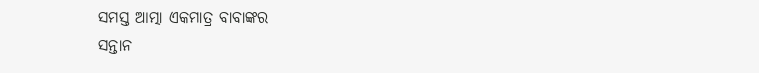ସମସ୍ତ ଆତ୍ମା ଏକମାତ୍ର ବାବାଙ୍କର
ସନ୍ତାନ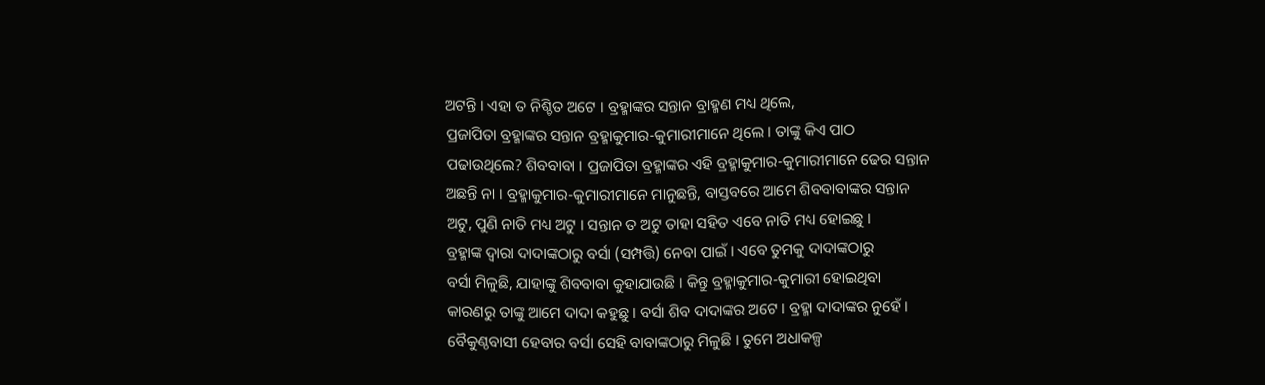ଅଟନ୍ତି । ଏହା ତ ନିଶ୍ଚିତ ଅଟେ । ବ୍ରହ୍ମାଙ୍କର ସନ୍ତାନ ବ୍ରାହ୍ମଣ ମଧ୍ୟ ଥିଲେ,
ପ୍ରଜାପିତା ବ୍ରହ୍ମାଙ୍କର ସନ୍ତାନ ବ୍ରହ୍ମାକୁମାର-କୁମାରୀମାନେ ଥିଲେ । ତାଙ୍କୁ କିଏ ପାଠ
ପଢାଉଥିଲେ? ଶିବବାବା । ପ୍ରଜାପିତା ବ୍ରହ୍ମାଙ୍କର ଏହି ବ୍ରହ୍ମାକୁମାର-କୁମାରୀମାନେ ଢେର ସନ୍ତାନ
ଅଛନ୍ତି ନା । ବ୍ରହ୍ମାକୁମାର-କୁମାରୀମାନେ ମାନୁଛନ୍ତି, ବାସ୍ତବରେ ଆମେ ଶିବବାବାଙ୍କର ସନ୍ତାନ
ଅଟୁ, ପୁଣି ନାତି ମଧ୍ୟ ଅଟୁ । ସନ୍ତାନ ତ ଅଟୁ ତାହା ସହିତ ଏବେ ନାତି ମଧ୍ୟ ହୋଇଛୁ ।
ବ୍ରହ୍ମାଙ୍କ ଦ୍ୱାରା ଦାଦାଙ୍କଠାରୁ ବର୍ସା (ସମ୍ପତ୍ତି) ନେବା ପାଇଁ । ଏବେ ତୁମକୁ ଦାଦାଙ୍କଠାରୁ
ବର୍ସା ମିଳୁଛି, ଯାହାଙ୍କୁ ଶିବବାବା କୁହାଯାଉଛି । କିନ୍ତୁ ବ୍ରହ୍ମାକୁମାର-କୁମାରୀ ହୋଇଥିବା
କାରଣରୁ ତାଙ୍କୁ ଆମେ ଦାଦା କହୁଛୁ । ବର୍ସା ଶିବ ଦାଦାଙ୍କର ଅଟେ । ବ୍ରହ୍ମା ଦାଦାଙ୍କର ନୁହେଁ ।
ବୈକୁଣ୍ଠବାସୀ ହେବାର ବର୍ସା ସେହି ବାବାଙ୍କଠାରୁ ମିଳୁଛି । ତୁମେ ଅଧାକଳ୍ପ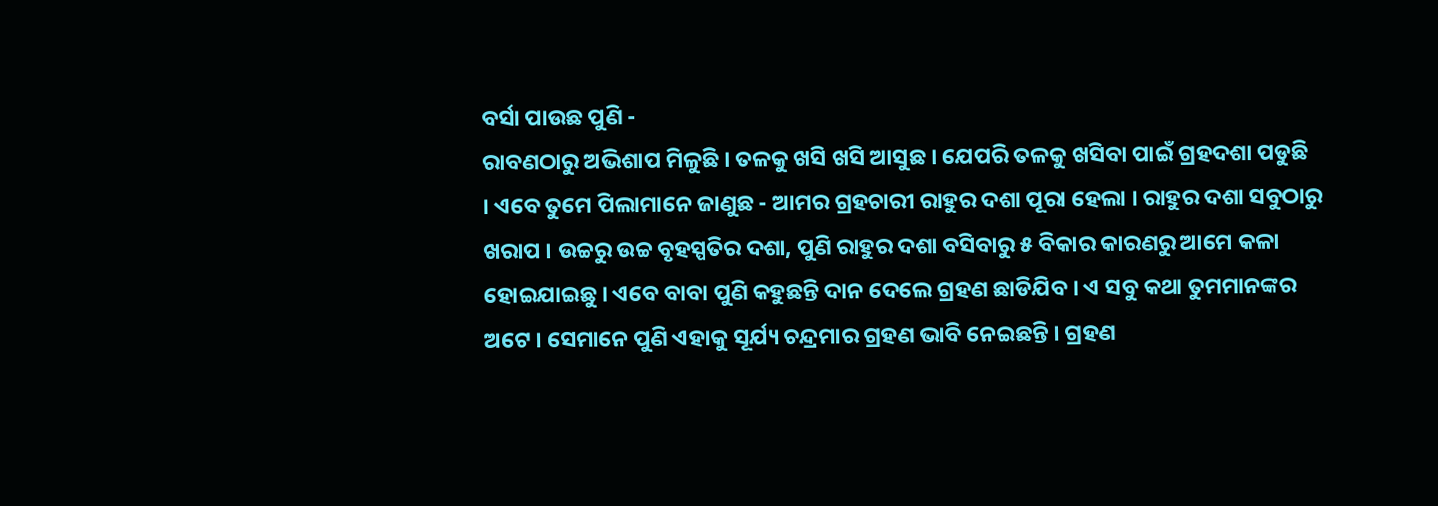ବର୍ସା ପାଉଛ ପୁଣି -
ରାବଣଠାରୁ ଅଭିଶାପ ମିଳୁଛି । ତଳକୁ ଖସି ଖସି ଆସୁଛ । ଯେପରି ତଳକୁ ଖସିବା ପାଇଁ ଗ୍ରହଦଶା ପଡୁଛି
। ଏବେ ତୁମେ ପିଲାମାନେ ଜାଣୁଛ - ଆମର ଗ୍ରହଚାରୀ ରାହୁର ଦଶା ପୂରା ହେଲା । ରାହୁର ଦଶା ସବୁଠାରୁ
ଖରାପ । ଉଚ୍ଚରୁ ଉଚ୍ଚ ବୃହସ୍ପତିର ଦଶା, ପୁଣି ରାହୁର ଦଶା ବସିବାରୁ ୫ ବିକାର କାରଣରୁ ଆମେ କଳା
ହୋଇଯାଇଛୁ । ଏବେ ବାବା ପୁଣି କହୁଛନ୍ତି ଦାନ ଦେଲେ ଗ୍ରହଣ ଛାଡିଯିବ । ଏ ସବୁ କଥା ତୁମମାନଙ୍କର
ଅଟେ । ସେମାନେ ପୁଣି ଏହାକୁ ସୂର୍ଯ୍ୟ ଚନ୍ଦ୍ରମାର ଗ୍ରହଣ ଭାବି ନେଇଛନ୍ତି । ଗ୍ରହଣ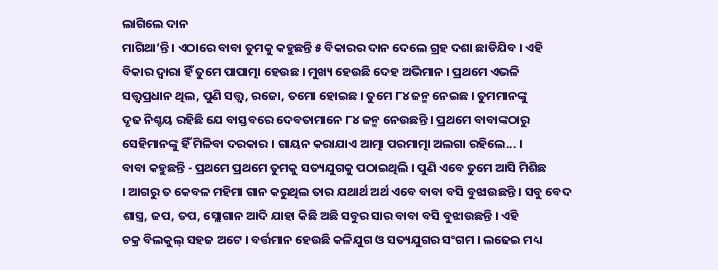ଲାଗିଲେ ଦାନ
ମାଗିଥା’ନ୍ତି । ଏଠାରେ ବାବା ତୁମକୁ କହୁଛନ୍ତି ୫ ବିକାରର ଦାନ ଦେଲେ ଗ୍ରହ ଦଶା ଛାଡିଯିବ । ଏହି
ବିକାର ଦ୍ୱାରା ହିଁ ତୁମେ ପାପାତ୍ମା ହେଉଛ । ମୁଖ୍ୟ ହେଉଛି ଦେହ ଅଭିମାନ । ପ୍ରଥମେ ଏଭଳି
ସତ୍ତ୍ୱପ୍ରଧାନ ଥିଲ, ପୁଣି ସତ୍ତ୍ୱ, ରଜୋ, ତମୋ ହୋଇଛ । ତୁମେ ୮୪ ଜନ୍ମ ନେଇଛ । ତୁମମାନଙ୍କୁ
ଦୃଢ ନିଶ୍ଚୟ ରହିଛି ଯେ ବାସ୍ତବରେ ଦେବତାମାନେ ୮୪ ଜନ୍ମ ନେଉଛନ୍ତି । ପ୍ରଥମେ ବାବାଙ୍କଠାରୁ
ସେହିମାନଙ୍କୁ ହିଁ ମିଳିବା ଦରକାର । ଗାୟନ କରାଯାଏ ଆତ୍ମା ପରମାତ୍ମା ଅଲଗା ରହିଲେ... ।
ବାବା କହୁଛନ୍ତି - ପ୍ରଥମେ ପ୍ରଥମେ ତୁମକୁ ସତ୍ୟଯୁଗକୁ ପଠାଇଥିଲି । ପୁଣି ଏବେ ତୁମେ ଆସି ମିଶିଛ
। ଆଗରୁ ତ କେବଳ ମହିମା ଗାନ କରୁଥିଲ ତାର ଯଥାର୍ଥ ଅର୍ଥ ଏବେ ବାବା ବସି ବୁଝାଉଛନ୍ତି । ସବୁ ବେଦ
ଶାସ୍ତ୍ର, ଜପ, ତପ, ସ୍ଲୋଗାନ ଆଦି ଯାହା କିଛି ଅଛି ସବୁର ସାର ବାବା ବସି ବୁଝାଉଛନ୍ତି । ଏହି
ଚକ୍ର ବିଲକୁଲ୍ ସହଜ ଅଟେ । ବର୍ତ୍ତମାନ ହେଉଛି କଳିଯୁଗ ଓ ସତ୍ୟଯୁଗର ସଂଗମ । ଲଢେଇ ମଧ୍ୟ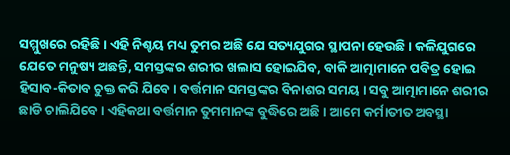ସମ୍ମୁଖରେ ରହିଛି । ଏହି ନିଶ୍ଚୟ ମଧ୍ୟ ତୁମର ଅଛି ଯେ ସତ୍ୟଯୁଗର ସ୍ଥାପନା ହେଉଛି । କଳିଯୁଗରେ
ଯେତେ ମନୁଷ୍ୟ ଅଛନ୍ତି, ସମସ୍ତଙ୍କର ଶରୀର ଖଲାସ ହୋଇଯିବ, ବାକି ଆତ୍ମାମାନେ ପବିତ୍ର ହୋଇ
ହିସାବ-କିତାବ ଚୁକ୍ତ କରି ଯିବେ । ବର୍ତ୍ତମାନ ସମସ୍ତଙ୍କର ବିନାଶର ସମୟ । ସବୁ ଆତ୍ମାମାନେ ଶରୀର
ଛାଡି ଚାଲିଯିବେ । ଏହିକଥା ବର୍ତ୍ତମାନ ତୁମମାନଙ୍କ ବୁଦ୍ଧିରେ ଅଛି । ଆମେ କର୍ମାତୀତ ଅବସ୍ଥା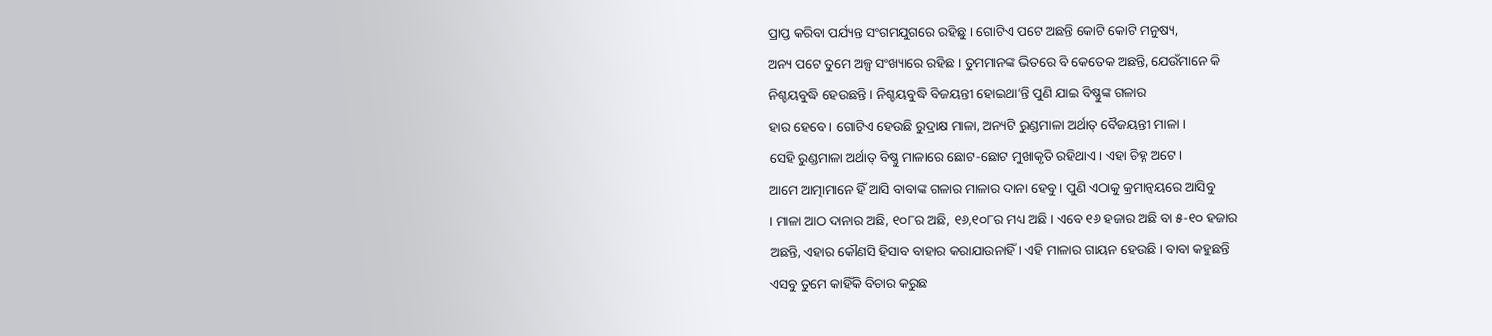ପ୍ରାପ୍ତ କରିବା ପର୍ଯ୍ୟନ୍ତ ସଂଗମଯୁଗରେ ରହିଛୁ । ଗୋଟିଏ ପଟେ ଅଛନ୍ତି କୋଟି କୋଟି ମନୁଷ୍ୟ,
ଅନ୍ୟ ପଟେ ତୁମେ ଅଳ୍ପ ସଂଖ୍ୟାରେ ରହିଛ । ତୁମମାନଙ୍କ ଭିତରେ ବି କେତେକ ଅଛନ୍ତି, ଯେଉଁମାନେ କି
ନିଶ୍ଚୟବୁଦ୍ଧି ହେଉଛନ୍ତି । ନିଶ୍ଚୟବୁଦ୍ଧି ବିଜୟନ୍ତୀ ହୋଇଥା’ନ୍ତି ପୁଣି ଯାଇ ବିଷ୍ଣୁଙ୍କ ଗଳାର
ହାର ହେବେ । ଗୋଟିଏ ହେଉଛି ରୁଦ୍ରାକ୍ଷ ମାଳା, ଅନ୍ୟଟି ରୁଣ୍ଡମାଳା ଅର୍ଥାତ୍ ବୈଜୟନ୍ତୀ ମାଳା ।
ସେହି ରୁଣ୍ଡମାଳା ଅର୍ଥାତ୍ ବିଷ୍ଣୁ ମାଳାରେ ଛୋଟ-ଛୋଟ ମୁଖାକୃତି ରହିଥାଏ । ଏହା ଚିହ୍ନ ଅଟେ ।
ଆମେ ଆତ୍ମାମାନେ ହିଁ ଆସି ବାବାଙ୍କ ଗଳାର ମାଳାର ଦାନା ହେବୁ । ପୁଣି ଏଠାକୁ କ୍ରମାନ୍ୱୟରେ ଆସିବୁ
। ମାଳା ଆଠ ଦାନାର ଅଛି, ୧୦୮ର ଅଛି, ୧୬,୧୦୮ର ମଧ୍ୟ ଅଛି । ଏବେ ୧୬ ହଜାର ଅଛି ବା ୫-୧୦ ହଜାର
ଅଛନ୍ତି, ଏହାର କୌଣସି ହିସାବ ବାହାର କରାଯାଉନାହିଁ । ଏହି ମାଳାର ଗାୟନ ହେଉଛି । ବାବା କହୁଛନ୍ତି
ଏସବୁ ତୁମେ କାହିଁକି ବିଚାର କରୁଛ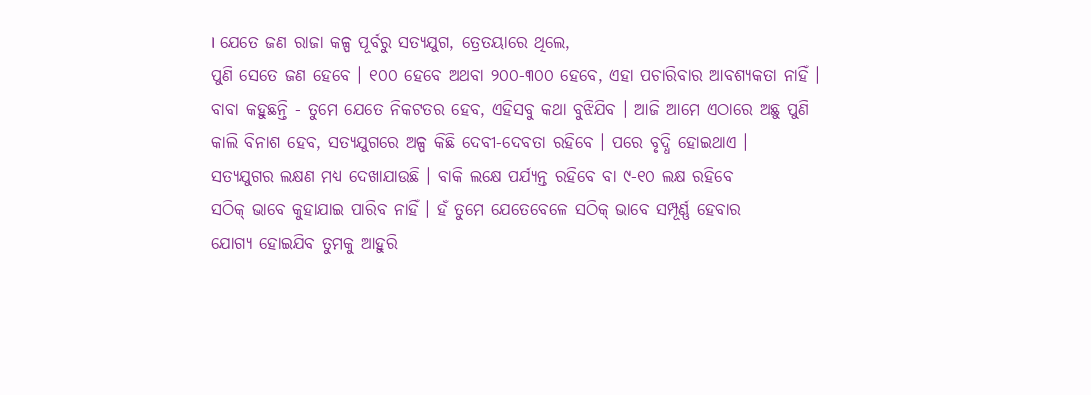। ଯେତେ ଜଣ ରାଜା କଳ୍ପ ପୂର୍ବରୁ ସତ୍ୟଯୁଗ, ତ୍ରେତୟାରେ ଥିଲେ,
ପୁଣି ସେତେ ଜଣ ହେବେ । ୧୦୦ ହେବେ ଅଥବା ୨୦୦-୩୦୦ ହେବେ, ଏହା ପଚାରିବାର ଆବଶ୍ୟକତା ନାହିଁ ।
ବାବା କହୁଛନ୍ତି - ତୁମେ ଯେତେ ନିକଟତର ହେବ, ଏହିସବୁ କଥା ବୁଝିଯିବ । ଆଜି ଆମେ ଏଠାରେ ଅଛୁ ପୁଣି
କାଲି ବିନାଶ ହେବ, ସତ୍ୟଯୁଗରେ ଅଳ୍ପ କିଛି ଦେବୀ-ଦେବତା ରହିବେ । ପରେ ବୃଦ୍ଧି ହୋଇଥାଏ ।
ସତ୍ୟଯୁଗର ଲକ୍ଷଣ ମଧ୍ୟ ଦେଖାଯାଉଛି । ବାକି ଲକ୍ଷେ ପର୍ଯ୍ୟନ୍ତ ରହିବେ ବା ୯-୧୦ ଲକ୍ଷ ରହିବେ
ସଠିକ୍ ଭାବେ କୁହାଯାଇ ପାରିବ ନାହିଁ । ହଁ ତୁମେ ଯେତେବେଳେ ସଠିକ୍ ଭାବେ ସମ୍ପୂର୍ଣ୍ଣ ହେବାର
ଯୋଗ୍ୟ ହୋଇଯିବ ତୁମକୁ ଆହୁରି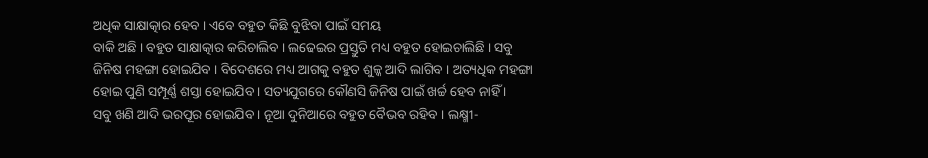ଅଧିକ ସାକ୍ଷାତ୍କାର ହେବ । ଏବେ ବହୁତ କିଛି ବୁଝିବା ପାଇଁ ସମୟ
ବାକି ଅଛି । ବହୁତ ସାକ୍ଷାତ୍କାର କରିଚାଲିବ । ଲଢେଇର ପ୍ରସ୍ତୁତି ମଧ୍ୟ ବହୁତ ହୋଇଚାଲିଛି । ସବୁ
ଜିନିଷ ମହଙ୍ଗା ହୋଇଯିବ । ବିଦେଶରେ ମଧ୍ୟ ଆଗକୁ ବହୁତ ଶୁଳ୍କ ଆଦି ଲାଗିବ । ଅତ୍ୟଧିକ ମହଙ୍ଗା
ହୋଇ ପୁଣି ସମ୍ପୂର୍ଣ୍ଣ ଶସ୍ତା ହୋଇଯିବ । ସତ୍ୟଯୁଗରେ କୌଣସି ଜିନିଷ ପାଇଁ ଖର୍ଚ୍ଚ ହେବ ନାହିଁ ।
ସବୁ ଖଣି ଆଦି ଭରପୂର ହୋଇଯିବ । ନୂଆ ଦୁନିଆରେ ବହୁତ ବୈଭବ ରହିବ । ଲକ୍ଷ୍ମୀ-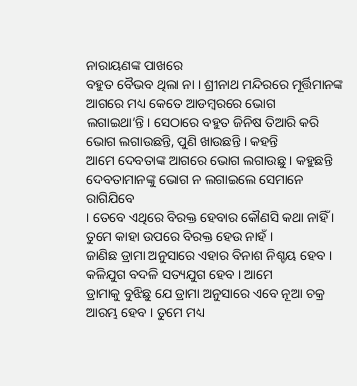ନାରାୟଣଙ୍କ ପାଖରେ
ବହୁତ ବୈଭବ ଥିଲା ନା । ଶ୍ରୀନାଥ ମନ୍ଦିରରେ ମୂର୍ତ୍ତିମାନଙ୍କ ଆଗରେ ମଧ୍ୟ କେତେ ଆଡମ୍ବରରେ ଭୋଗ
ଲଗାଇଥା’ନ୍ତି । ସେଠାରେ ବହୁତ ଜିନିଷ ତିଆରି କରି ଭୋଗ ଲଗାଉଛନ୍ତି, ପୁଣି ଖାଉଛନ୍ତି । କହନ୍ତି
ଆମେ ଦେବତାଙ୍କ ଆଗରେ ଭୋଗ ଲଗାଉଛୁ । କହୁଛନ୍ତି ଦେବତାମାନଙ୍କୁ ଭୋଗ ନ ଲଗାଇଲେ ସେମାନେ ରାଗିଯିବେ
। ତେବେ ଏଥିରେ ବିରକ୍ତ ହେବାର କୌଣସି କଥା ନାହିଁ । ତୁମେ କାହା ଉପରେ ବିରକ୍ତ ହେଉ ନାହଁ ।
ଜାଣିଛ ଡ୍ରାମା ଅନୁସାରେ ଏହାର ବିନାଶ ନିଶ୍ଚୟ ହେବ । କଳିଯୁଗ ବଦଳି ସତ୍ୟଯୁଗ ହେବ । ଆମେ
ଡ୍ରାମାକୁ ବୁଝିଛୁ ଯେ ଡ୍ରାମା ଅନୁସାରେ ଏବେ ନୂଆ ଚକ୍ର ଆରମ୍ଭ ହେବ । ତୁମେ ମଧ୍ୟ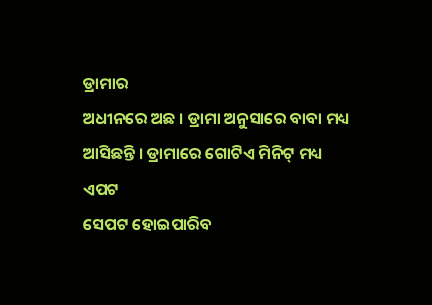ଡ୍ରାମାର
ଅଧୀନରେ ଅଛ । ଡ୍ରାମା ଅନୁସାରେ ବାବା ମଧ୍ୟ ଆସିଛନ୍ତି । ଡ୍ରାମାରେ ଗୋଟିଏ ମିନିଟ୍ ମଧ୍ୟ ଏପଟ
ସେପଟ ହୋଇପାରିବ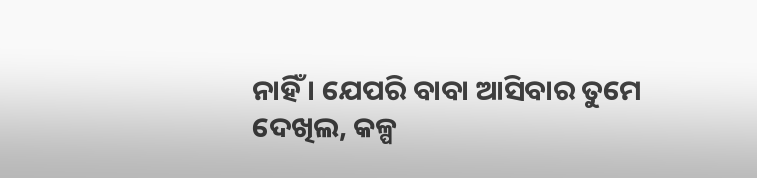ନାହିଁ । ଯେପରି ବାବା ଆସିବାର ତୁମେ ଦେଖିଲ, କଳ୍ପ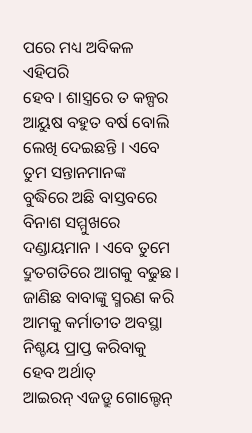ପରେ ମଧ୍ୟ ଅବିକଳ ଏହିପରି
ହେବ । ଶାସ୍ତ୍ରରେ ତ କଳ୍ପର ଆୟୁଷ ବହୁତ ବର୍ଷ ବୋଲି ଲେଖି ଦେଇଛନ୍ତି । ଏବେ ତୁମ ସନ୍ତାନମାନଙ୍କ
ବୁଦ୍ଧିରେ ଅଛି ବାସ୍ତବରେ ବିନାଶ ସମ୍ମୁଖରେ ଦଣ୍ଡାୟମାନ । ଏବେ ତୁମେ ଦ୍ରୁତଗତିରେ ଆଗକୁ ବଢୁଛ ।
ଜାଣିଛ ବାବାଙ୍କୁ ସ୍ମରଣ କରି ଆମକୁ କର୍ମାତୀତ ଅବସ୍ଥା ନିଶ୍ଚୟ ପ୍ରାପ୍ତ କରିବାକୁ ହେବ ଅର୍ଥାତ୍
ଆଇରନ୍ ଏଜଡ୍ରୁ ଗୋଲ୍ଡେନ୍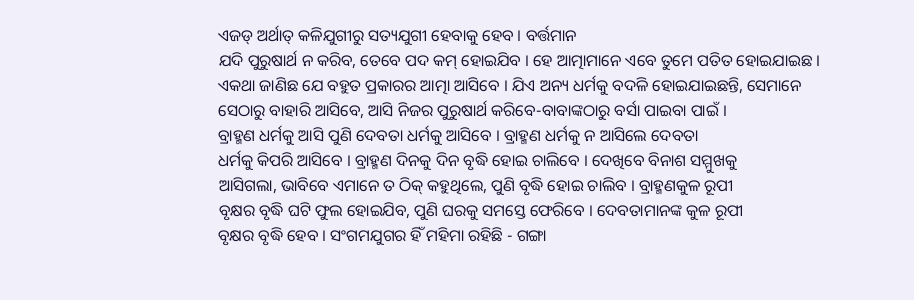ଏଜଡ୍ ଅର୍ଥାତ୍ କଳିଯୁଗୀରୁ ସତ୍ୟଯୁଗୀ ହେବାକୁ ହେବ । ବର୍ତ୍ତମାନ
ଯଦି ପୁରୁଷାର୍ଥ ନ କରିବ, ତେବେ ପଦ କମ୍ ହୋଇଯିବ । ହେ ଆତ୍ମାମାନେ ଏବେ ତୁମେ ପତିତ ହୋଇଯାଇଛ ।
ଏକଥା ଜାଣିଛ ଯେ ବହୁତ ପ୍ରକାରର ଆତ୍ମା ଆସିବେ । ଯିଏ ଅନ୍ୟ ଧର୍ମକୁ ବଦଳି ହୋଇଯାଇଛନ୍ତି, ସେମାନେ
ସେଠାରୁ ବାହାରି ଆସିବେ, ଆସି ନିଜର ପୁରୁଷାର୍ଥ କରିବେ-ବାବାଙ୍କଠାରୁ ବର୍ସା ପାଇବା ପାଇଁ ।
ବ୍ରାହ୍ମଣ ଧର୍ମକୁ ଆସି ପୁଣି ଦେବତା ଧର୍ମକୁ ଆସିବେ । ବ୍ରାହ୍ମଣ ଧର୍ମକୁ ନ ଆସିଲେ ଦେବତା
ଧର୍ମକୁ କିପରି ଆସିବେ । ବ୍ରାହ୍ମଣ ଦିନକୁ ଦିନ ବୃଦ୍ଧି ହୋଇ ଚାଲିବେ । ଦେଖିବେ ବିନାଶ ସମ୍ମୁଖକୁ
ଆସିଗଲା, ଭାବିବେ ଏମାନେ ତ ଠିକ୍ କହୁଥିଲେ, ପୁଣି ବୃଦ୍ଧି ହୋଇ ଚାଲିବ । ବ୍ରାହ୍ମଣକୁଳ ରୂପୀ
ବୃକ୍ଷର ବୃଦ୍ଧି ଘଟି ଫୁଲ ହୋଇଯିବ, ପୁଣି ଘରକୁ ସମସ୍ତେ ଫେରିବେ । ଦେବତାମାନଙ୍କ କୁଳ ରୂପୀ
ବୃକ୍ଷର ବୃଦ୍ଧି ହେବ । ସଂଗମଯୁଗର ହିଁ ମହିମା ରହିଛି - ଗଙ୍ଗା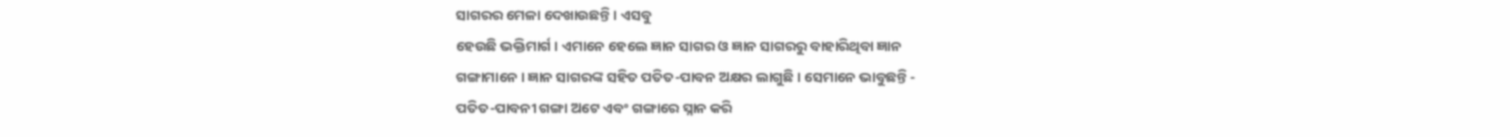ସାଗରର ମେଳା ଦେଖାଉଛନ୍ତି । ଏସବୁ
ହେଉଛି ଭକ୍ତିମାର୍ଗ । ଏମାନେ ହେଲେ ଜ୍ଞାନ ସାଗର ଓ ଜ୍ଞାନ ସାଗରରୁ ବାହାରିଥିବା ଜ୍ଞାନ
ଗଙ୍ଗାମାନେ । ଜ୍ଞାନ ସାଗରଙ୍କ ସହିତ ପତିତ-ପାବନ ଅକ୍ଷର ଲାଗୁଛି । ସେମାନେ ଭାବୁଛନ୍ତି -
ପତିତ-ପାବନୀ ଗଙ୍ଗା ଅଟେ ଏବଂ ଗଙ୍ଗାରେ ସ୍ନାନ କରି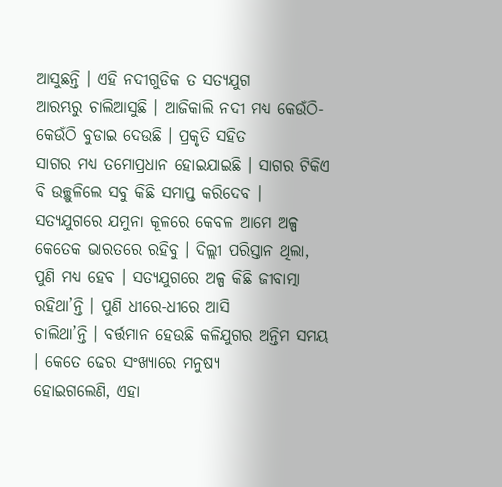ଆସୁଛନ୍ତି । ଏହି ନଦୀଗୁଡିକ ତ ସତ୍ୟଯୁଗ
ଆରମ୍ଭରୁ ଚାଲିଆସୁଛି । ଆଜିକାଲି ନଦୀ ମଧ୍ୟ କେଉଁଠି-କେଉଁଠି ବୁଡାଇ ଦେଉଛି । ପ୍ରକୃତି ସହିତ
ସାଗର ମଧ୍ୟ ତମୋପ୍ରଧାନ ହୋଇଯାଇଛି । ସାଗର ଟିକିଏ ବି ଉଚ୍ଛୁଳିଲେ ସବୁ କିଛି ସମାପ୍ତ କରିଦେବ ।
ସତ୍ୟଯୁଗରେ ଯମୁନା କୂଳରେ କେବଳ ଆମେ ଅଳ୍ପ କେତେକ ଭାରତରେ ରହିବୁ । ଦିଲ୍ଲୀ ପରିସ୍ତାନ ଥିଲା,
ପୁଣି ମଧ୍ୟ ହେବ । ସତ୍ୟଯୁଗରେ ଅଳ୍ପ କିଛି ଜୀବାତ୍ମା ରହିଥା’ନ୍ତି । ପୁଣି ଧୀରେ-ଧୀରେ ଆସି
ଚାଲିଥା’ନ୍ତି । ବର୍ତ୍ତମାନ ହେଉଛି କଳିଯୁଗର ଅନ୍ତିମ ସମୟ । କେତେ ଢେର ସଂଖ୍ୟାରେ ମନୁଷ୍ୟ
ହୋଇଗଲେଣି, ଏହା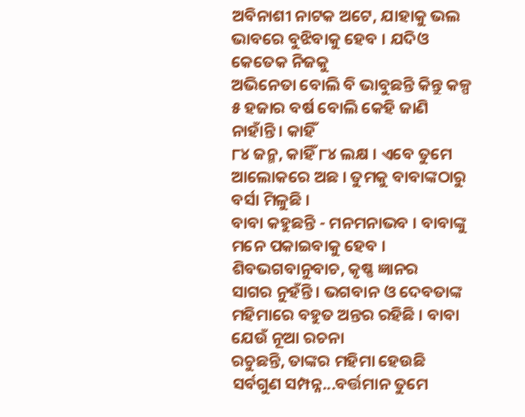ଅବିନାଶୀ ନାଟକ ଅଟେ, ଯାହାକୁ ଭଲ ଭାବରେ ବୁଝିବାକୁ ହେବ । ଯଦିଓ କେତେକ ନିଜକୁ
ଅଭିନେତା ବୋଲି ବି ଭାବୁଛନ୍ତି କିନ୍ତୁ କଳ୍ପ ୫ ହଜାର ବର୍ଷ ବୋଲି କେହି ଜାଣି ନାହାଁନ୍ତି । କାହିଁ
୮୪ ଜନ୍ମ, କାହିଁ ୮୪ ଲକ୍ଷ । ଏବେ ତୁମେ ଆଲୋକରେ ଅଛ । ତୁମକୁ ବାବାଙ୍କଠାରୁ ବର୍ସା ମିଳୁଛି ।
ବାବା କହୁଛନ୍ତି - ମନମନାଭବ । ବାବାଙ୍କୁ ମନେ ପକାଇବାକୁ ହେବ । ଶିବଭଗବାନୁବାଚ, କୃଷ୍ଣ ଜ୍ଞାନର
ସାଗର ନୁହଁନ୍ତି । ଭଗବାନ ଓ ଦେବତାଙ୍କ ମହିମାରେ ବହୁତ ଅନ୍ତର ରହିଛି । ବାବା ଯେଉଁ ନୂଆ ରଚନା
ରଚୁଛନ୍ତି, ତାଙ୍କର ମହିମା ହେଉଛି ସର୍ବଗୁଣ ସମ୍ପନ୍ନ...ବର୍ତ୍ତମାନ ତୁମେ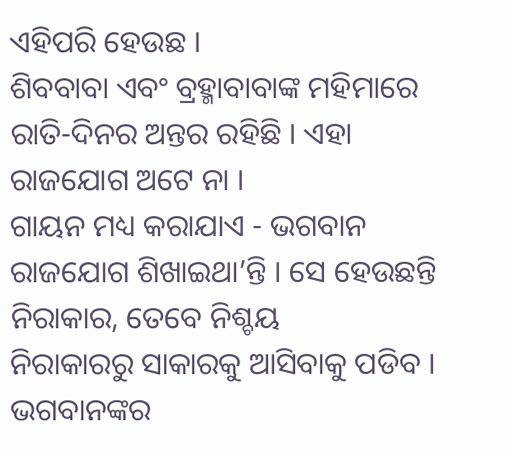ଏହିପରି ହେଉଛ ।
ଶିବବାବା ଏବଂ ବ୍ରହ୍ମାବାବାଙ୍କ ମହିମାରେ ରାତି-ଦିନର ଅନ୍ତର ରହିଛି । ଏହା ରାଜଯୋଗ ଅଟେ ନା ।
ଗାୟନ ମଧ୍ୟ କରାଯାଏ - ଭଗବାନ ରାଜଯୋଗ ଶିଖାଇଥା’ନ୍ତି । ସେ ହେଉଛନ୍ତି ନିରାକାର, ତେବେ ନିଶ୍ଚୟ
ନିରାକାରରୁ ସାକାରକୁ ଆସିବାକୁ ପଡିବ । ଭଗବାନଙ୍କର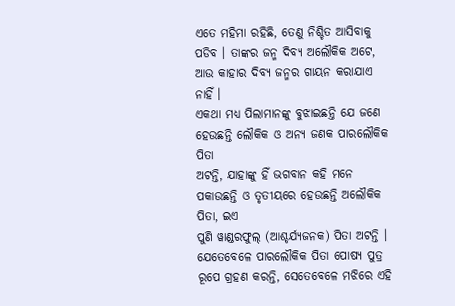ଏତେ ମହିମା ରହିଛି, ତେଣୁ ନିଶ୍ଚିତ ଆସିବାକୁ
ପଡିବ । ତାଙ୍କର ଜନ୍ମ ଦିବ୍ୟ ଅଲୌକିକ ଅଟେ, ଆଉ କାହାର ଦିବ୍ୟ ଜନ୍ମର ଗାୟନ କରାଯାଏ ନାହିଁ ।
ଏକଥା ମଧ୍ୟ ପିଲାମାନଙ୍କୁ ବୁଝାଇଛନ୍ତି ଯେ ଜଣେ ହେଉଛନ୍ତି ଲୌକିକ ଓ ଅନ୍ୟ ଜଣକ ପାରଲୌକିକ ପିତା
ଅଟନ୍ତି, ଯାହାଙ୍କୁ ହିଁ ଭଗବାନ କହି ମନେ ପକାଉଛନ୍ତି ଓ ତୃତୀୟରେ ହେଉଛନ୍ତି ଅଲୌକିକ ପିତା, ଇଏ
ପୁଣି ୱାଣ୍ଡରଫୁଲ୍ (ଆଶ୍ଚର୍ଯ୍ୟଜନକ) ପିତା ଅଟନ୍ତି । ଯେତେବେଳେ ପାରଲୌକିକ ପିତା ପୋଷ୍ୟ ପୁତ୍ର
ରୂପେ ଗ୍ରହଣ କରନ୍ତି, ସେତେବେଳେ ମଝିରେ ଏହି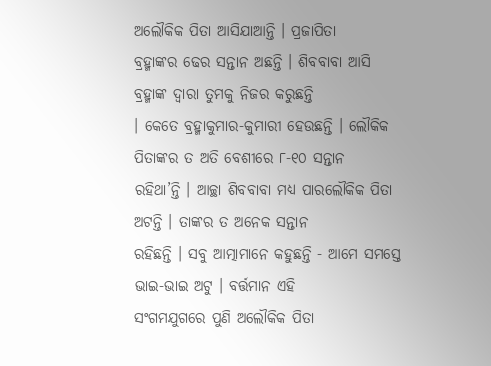ଅଲୌକିକ ପିତା ଆସିଯାଆନ୍ତି । ପ୍ରଜାପିତା
ବ୍ରହ୍ମାଙ୍କର ଢେର ସନ୍ତାନ ଅଛନ୍ତି । ଶିବବାବା ଆସି ବ୍ରହ୍ମାଙ୍କ ଦ୍ୱାରା ତୁମକୁ ନିଜର କରୁଛନ୍ତି
। କେତେ ବ୍ରହ୍ମାକୁମାର-କୁମାରୀ ହେଉଛନ୍ତି । ଲୌକିକ ପିତାଙ୍କର ତ ଅତି ବେଶୀରେ ୮-୧୦ ସନ୍ତାନ
ରହିଥା’ନ୍ତି । ଆଚ୍ଛା ଶିବବାବା ମଧ୍ୟ ପାରଲୌକିକ ପିତା ଅଟନ୍ତି । ତାଙ୍କର ତ ଅନେକ ସନ୍ତାନ
ରହିଛନ୍ତି । ସବୁ ଆତ୍ମାମାନେ କହୁଛନ୍ତି - ଆମେ ସମସ୍ତେ ଭାଇ-ଭାଇ ଅଟୁ । ବର୍ତ୍ତମାନ ଏହି
ସଂଗମଯୁଗରେ ପୁଣି ଅଲୌକିକ ପିତା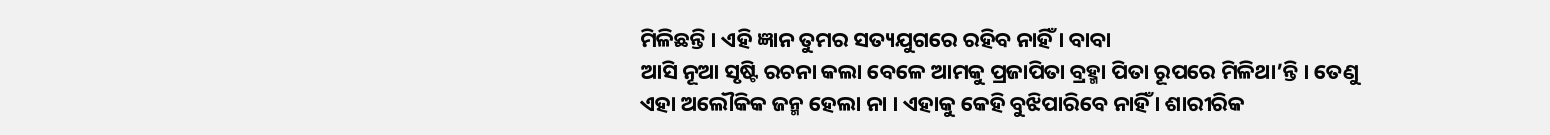ମିଳିଛନ୍ତି । ଏହି ଜ୍ଞାନ ତୁମର ସତ୍ୟଯୁଗରେ ରହିବ ନାହିଁ । ବାବା
ଆସି ନୂଆ ସୃଷ୍ଟି ରଚନା କଲା ବେଳେ ଆମକୁ ପ୍ରଜାପିତା ବ୍ରହ୍ମା ପିତା ରୂପରେ ମିଳିଥା’ନ୍ତି । ତେଣୁ
ଏହା ଅଲୌକିକ ଜନ୍ମ ହେଲା ନା । ଏହାକୁ କେହି ବୁଝିପାରିବେ ନାହିଁ । ଶାରୀରିକ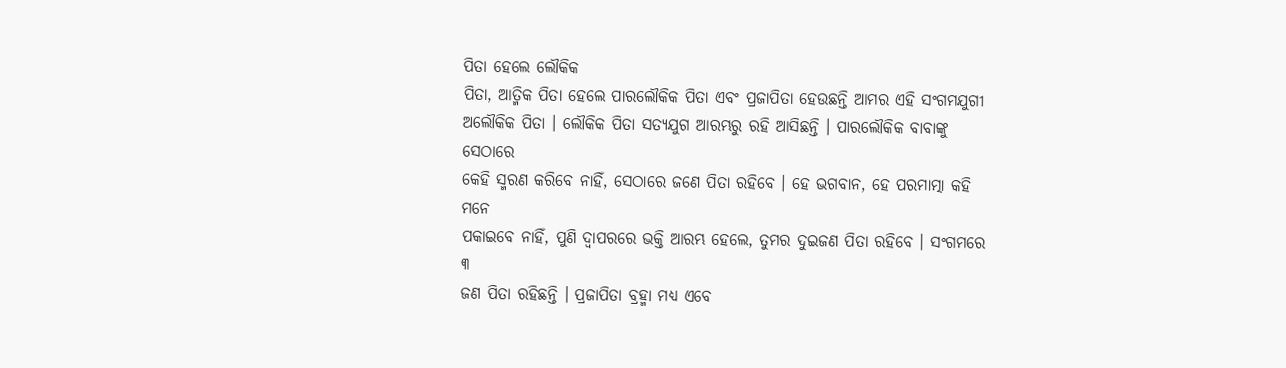ପିତା ହେଲେ ଲୌକିକ
ପିତା, ଆତ୍ମିକ ପିତା ହେଲେ ପାରଲୌକିକ ପିତା ଏବଂ ପ୍ରଜାପିତା ହେଉଛନ୍ତି ଆମର ଏହି ସଂଗମଯୁଗୀ
ଅଲୌକିକ ପିତା । ଲୌକିକ ପିତା ସତ୍ୟଯୁଗ ଆରମ୍ଭରୁ ରହି ଆସିଛନ୍ତି । ପାରଲୌକିକ ବାବାଙ୍କୁ ସେଠାରେ
କେହି ସ୍ମରଣ କରିବେ ନାହିଁ, ସେଠାରେ ଜଣେ ପିତା ରହିବେ । ହେ ଭଗବାନ, ହେ ପରମାତ୍ମା କହି ମନେ
ପକାଇବେ ନାହିଁ, ପୁଣି ଦ୍ୱାପରରେ ଭକ୍ତି ଆରମ୍ଭ ହେଲେ, ତୁମର ଦୁଇଜଣ ପିତା ରହିବେ । ସଂଗମରେ ୩
ଜଣ ପିତା ରହିଛନ୍ତି । ପ୍ରଜାପିତା ବ୍ରହ୍ମା ମଧ୍ୟ ଏବେ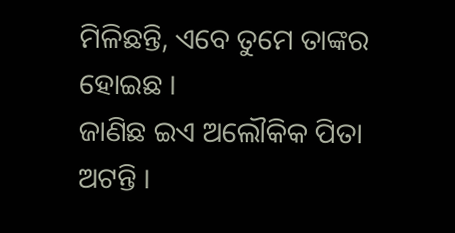ମିଳିଛନ୍ତି, ଏବେ ତୁମେ ତାଙ୍କର ହୋଇଛ ।
ଜାଣିଛ ଇଏ ଅଲୌକିକ ପିତା ଅଟନ୍ତି ।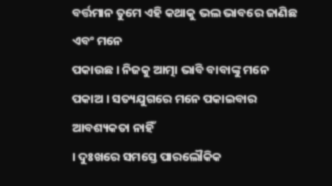ବର୍ତ୍ତମାନ ତୁମେ ଏହି କଥାକୁ ଭଲ ଭାବରେ ଜାଣିଛ ଏବଂ ମନେ
ପକାଉଛ । ନିଜକୁ ଆତ୍ମା ଭାବି ବାବାଙ୍କୁ ମନେ ପକାଅ । ସତ୍ୟଯୁଗରେ ମନେ ପକାଇବାର ଆବଶ୍ୟକତା ନାହିଁ
। ଦୁଃଖରେ ସମସ୍ତେ ପାରଲୌକିକ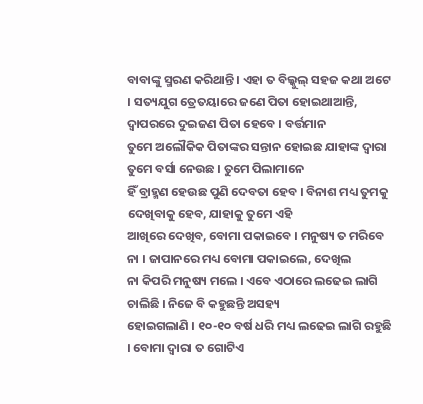ବାବାଙ୍କୁ ସ୍ମରଣ କରିଥାନ୍ତି । ଏହା ତ ବିଲ୍କୁଲ୍ ସହଜ କଥା ଅଟେ
। ସତ୍ୟଯୁଗ ତ୍ରେତୟାରେ ଜଣେ ପିତା ହୋଇଥାଆନ୍ତି, ଦ୍ୱାପରରେ ଦୁଇଜଣ ପିତା ହେବେ । ବର୍ତ୍ତମାନ
ତୁମେ ଅଲୌକିକ ପିତାଙ୍କର ସନ୍ତାନ ହୋଇଛ ଯାହାଙ୍କ ଦ୍ୱାରା ତୁମେ ବର୍ସା ନେଉଛ । ତୁମେ ପିଲାମାନେ
ହିଁ ବ୍ରାହ୍ମଣ ହେଉଛ ପୁଣି ଦେବତା ହେବ । ବିନାଶ ମଧ୍ୟ ତୁମକୁ ଦେଖିବାକୁ ହେବ, ଯାହାକୁ ତୁମେ ଏହି
ଆଖିରେ ଦେଖିବ, ବୋମା ପକାଇବେ । ମନୁଷ୍ୟ ତ ମରିବେ ନା । ଜାପାନରେ ମଧ୍ୟ ବୋମା ପକାଇଲେ, ଦେଖିଲ
ନା କିପରି ମନୁଷ୍ୟ ମଲେ । ଏବେ ଏଠାରେ ଲଢେଇ ଲାଗି ଚାଲିଛି । ନିଜେ ବି କହୁଛନ୍ତି ଅସହ୍ୟ
ହୋଇଗଲାଣି । ୧୦-୧୦ ବର୍ଷ ଧରି ମଧ୍ୟ ଲଢେଇ ଲାଗି ରହୁଛି । ବୋମା ଦ୍ୱାରା ତ ଗୋଟିଏ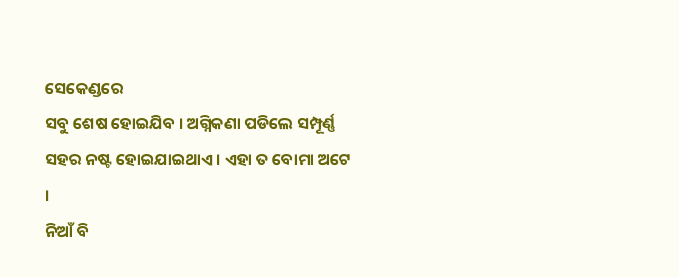ସେକେଣ୍ଡରେ
ସବୁ ଶେଷ ହୋଇଯିବ । ଅଗ୍ନିକଣା ପଡିଲେ ସମ୍ପୂର୍ଣ୍ଣ ସହର ନଷ୍ଟ ହୋଇଯାଇଥାଏ । ଏହା ତ ବୋମା ଅଟେ ।
ନିଆଁ ବି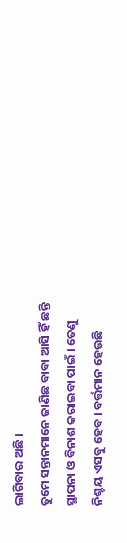ଲାଗିବାର ଅଛି ।
ତୁମେ ସନ୍ତାନମାନେ ଜାଣିଛ ବାବା ଆସି ହିଁ ଛନ୍ତି ସ୍ଥାପନା ଓ ବିନାଶ କରାଇବା ପାଇଁ । ତେଣୁ
ନିଶ୍ଚୟ ଏସବୁ ହେବ । ବର୍ତ୍ତମାନ ହେଉଛି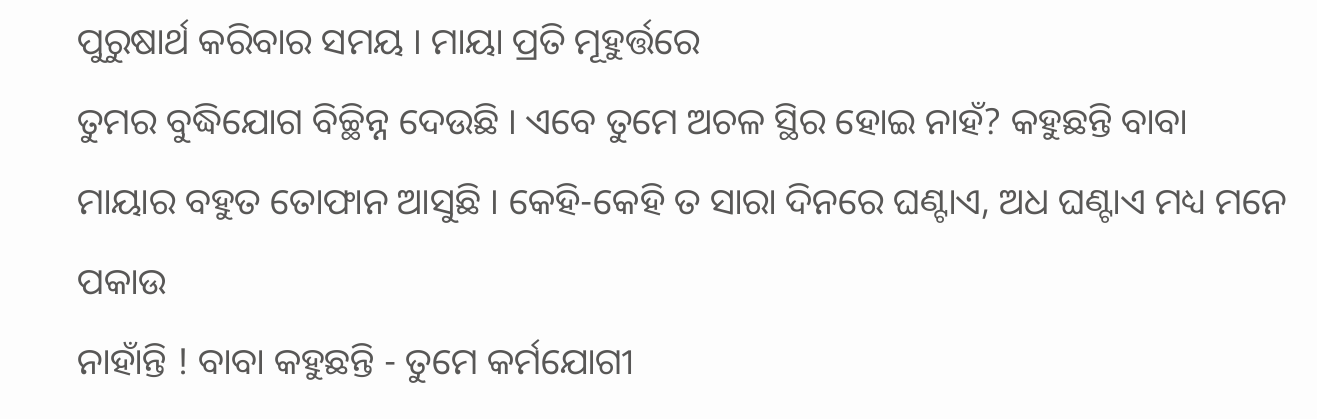ପୁରୁଷାର୍ଥ କରିବାର ସମୟ । ମାୟା ପ୍ରତି ମୂହୁର୍ତ୍ତରେ
ତୁମର ବୁଦ୍ଧିଯୋଗ ବିଚ୍ଛିନ୍ନ ଦେଉଛି । ଏବେ ତୁମେ ଅଚଳ ସ୍ଥିର ହୋଇ ନାହଁ? କହୁଛନ୍ତି ବାବା
ମାୟାର ବହୁତ ତୋଫାନ ଆସୁଛି । କେହି-କେହି ତ ସାରା ଦିନରେ ଘଣ୍ଟାଏ, ଅଧ ଘଣ୍ଟାଏ ମଧ୍ୟ ମନେ ପକାଉ
ନାହାଁନ୍ତି ! ବାବା କହୁଛନ୍ତି - ତୁମେ କର୍ମଯୋଗୀ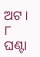ଅଟ । ୮ ଘଣ୍ଟା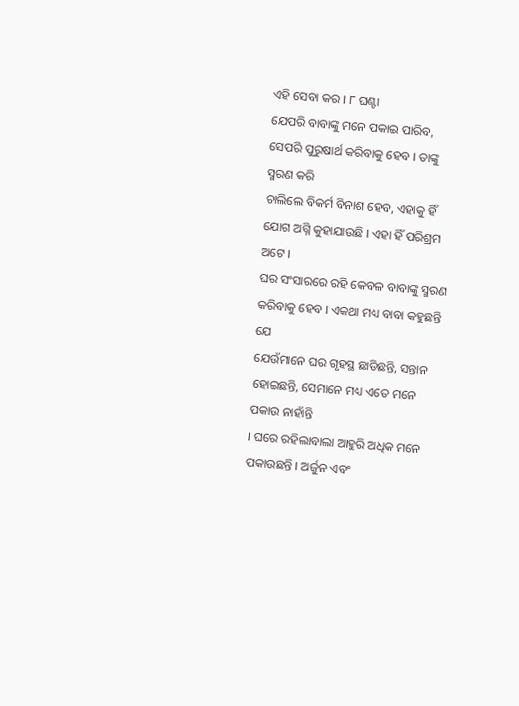ଏହି ସେବା କର । ୮ ଘଣ୍ଟା
ଯେପରି ବାବାଙ୍କୁ ମନେ ପକାଇ ପାରିବ, ସେପରି ପୁରୁଷାର୍ଥ କରିବାକୁ ହେବ । ତାଙ୍କୁ ସ୍ମରଣ କରି
ଚାଲିଲେ ବିକର୍ମ ବିନାଶ ହେବ, ଏହାକୁ ହିଁ ଯୋଗ ଅଗ୍ନି କୁହାଯାଉଛି । ଏହା ହିଁ ପରିଶ୍ରମ ଅଟେ ।
ଘର ସଂସାରରେ ରହି କେବଳ ବାବାଙ୍କୁ ସ୍ମରଣ କରିବାକୁ ହେବ । ଏକଥା ମଧ୍ୟ ବାବା କହୁଛନ୍ତି ଯେ
ଯେଉଁମାନେ ଘର ଗୃହସ୍ଥ ଛାଡିଛନ୍ତି, ସନ୍ତାନ ହୋଇଛନ୍ତି, ସେମାନେ ମଧ୍ୟ ଏତେ ମନେ ପକାଉ ନାହାଁନ୍ତି
। ଘରେ ରହିଲାବାଲା ଆହୁରି ଅଧିକ ମନେ ପକାଉଛନ୍ତି । ଅର୍ଜୁନ ଏବଂ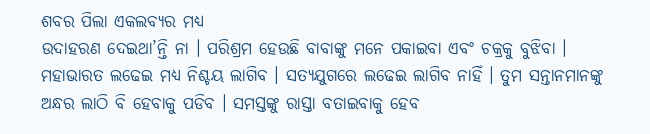ଶବର ପିଲା ଏକଲବ୍ୟର ମଧ୍ୟ
ଉଦାହରଣ ଦେଇଥା’ନ୍ତି ନା । ପରିଶ୍ରମ ହେଉଛି ବାବାଙ୍କୁ ମନେ ପକାଇବା ଏବଂ ଚକ୍ରକୁ ବୁଝିବା ।
ମହାଭାରତ ଲଢେଇ ମଧ୍ୟ ନିଶ୍ଚୟ ଲାଗିବ । ସତ୍ୟଯୁଗରେ ଲଢେଇ ଲାଗିବ ନାହିଁ । ତୁମ ସନ୍ତାନମାନଙ୍କୁ
ଅନ୍ଧର ଲାଠି ବି ହେବାକୁ ପଡିବ । ସମସ୍ତଙ୍କୁ ରାସ୍ତା ବତାଇବାକୁ ହେବ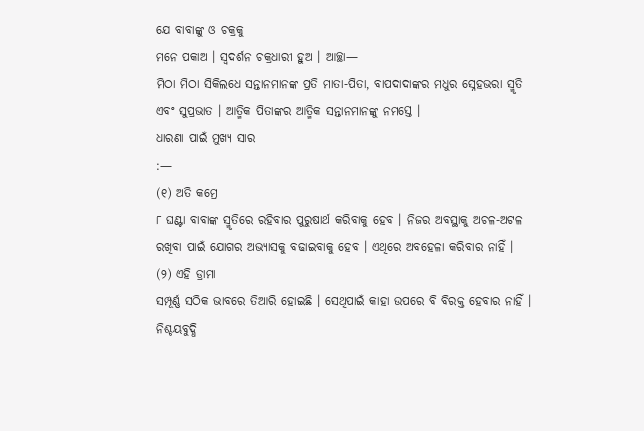ଯେ ବାବାଙ୍କୁ ଓ ଚକ୍ରକୁ
ମନେ ପକାଅ । ସ୍ୱଦର୍ଶନ ଚକ୍ରଧାରୀ ହୁଅ । ଆଚ୍ଛା—
ମିଠା ମିଠା ସିକିଲଧେ ସନ୍ତାନମାନଙ୍କ ପ୍ରତି ମାତା-ପିତା, ବାପଦାଦାଙ୍କର ମଧୁର ସ୍ନେହଭରା ସ୍ମୃତି
ଏବଂ ସୁପ୍ରଭାତ । ଆତ୍ମିକ ପିତାଙ୍କର ଆତ୍ମିକ ସନ୍ତାନମାନଙ୍କୁ ନମସ୍ତେ ।
ଧାରଣା ପାଇଁ ମୁଖ୍ୟ ସାର
:—
(୧) ଅତି କମ୍ରେ
୮ ଘଣ୍ଟା ବାବାଙ୍କ ସ୍ମୃତିରେ ରହିବାର ପୁରୁଷାର୍ଥ କରିବାକୁ ହେବ । ନିଜର ଅବସ୍ଥାକୁ ଅଚଳ-ଅଟଳ
ରଖିବା ପାଇଁ ଯୋଗର ଅଭ୍ୟାସକୁ ବଢାଇବାକୁ ହେବ । ଏଥିରେ ଅବହେଳା କରିବାର ନାହିଁ ।
(୨) ଏହି ଡ୍ରାମା
ସମ୍ପୂର୍ଣ୍ଣ ସଠିକ ଭାବରେ ତିଆରି ହୋଇଛି । ସେଥିପାଇଁ କାହା ଉପରେ ବି ବିରକ୍ତ ହେବାର ନାହିଁ ।
ନିଶ୍ଚୟବୁଦ୍ଧି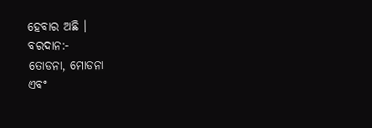ହେବାର ଅଛି ।
ବରଦାନ:-
ତୋଡନା, ମୋଡନା
ଏବଂ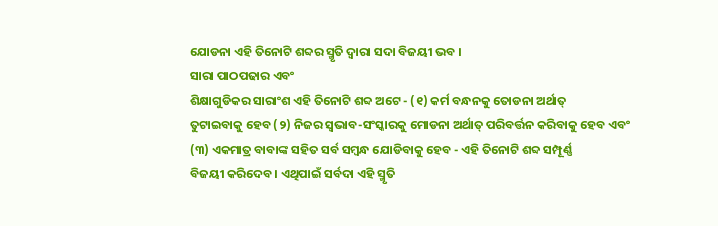ଯୋଡନା ଏହି ତିନୋଟି ଶବ୍ଦର ସ୍ମୃତି ଦ୍ୱାରା ସଦା ବିଜୟୀ ଭବ ।
ସାରା ପାଠପଢାର ଏବଂ
ଶିକ୍ଷାଗୁଡିକର ସାରାଂଶ ଏହି ତିନୋଟି ଶବ୍ଦ ଅଟେ - (୧) କର୍ମ ବନ୍ଧନକୁ ତୋଡନା ଅର୍ଥାତ୍
ତୁଟାଇବାକୁ ହେବ (୨) ନିଜର ସ୍ୱଭାବ-ସଂସ୍କାରକୁ ମୋଡନା ଅର୍ଥାତ୍ ପରିବର୍ତ୍ତନ କରିବାକୁ ହେବ ଏବଂ
(୩) ଏକମାତ୍ର ବାବାଙ୍କ ସହିତ ସର୍ବ ସମ୍ବନ୍ଧ ଯୋଡିବାକୁ ହେବ - ଏହି ତିନୋଟି ଶବ୍ଦ ସମ୍ପୂର୍ଣ୍ଣ
ବିଜୟୀ କରିଦେବ । ଏଥିପାଇଁ ସର୍ବଦା ଏହି ସ୍ମୃତି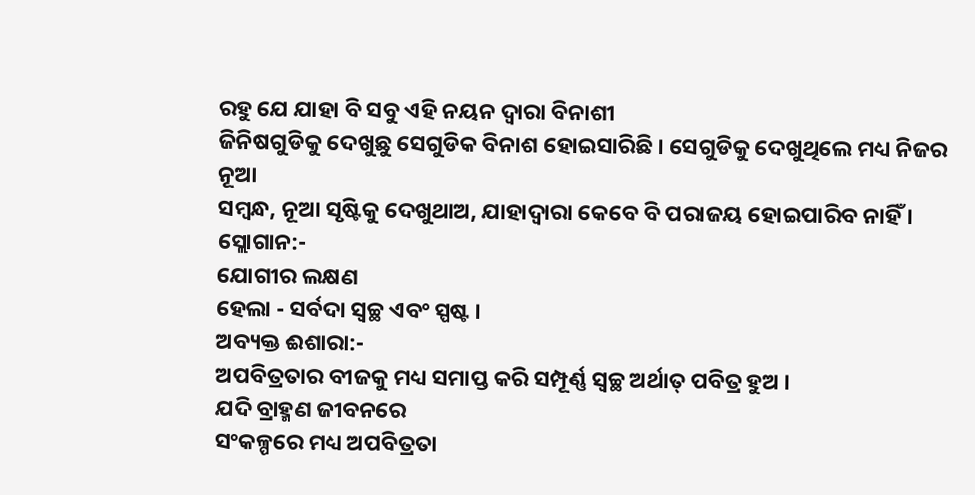ରହୁ ଯେ ଯାହା ବି ସବୁ ଏହି ନୟନ ଦ୍ୱାରା ବିନାଶୀ
ଜିନିଷଗୁଡିକୁ ଦେଖୁଛୁ ସେଗୁଡିକ ବିନାଶ ହୋଇସାରିଛି । ସେଗୁଡିକୁ ଦେଖୁଥିଲେ ମଧ୍ୟ ନିଜର ନୂଆ
ସମ୍ବନ୍ଧ, ନୂଆ ସୃଷ୍ଟିକୁ ଦେଖୁଥାଅ, ଯାହାଦ୍ୱାରା କେବେ ବି ପରାଜୟ ହୋଇପାରିବ ନାହିଁ ।
ସ୍ଲୋଗାନ:-
ଯୋଗୀର ଲକ୍ଷଣ
ହେଲା - ସର୍ବଦା ସ୍ୱଚ୍ଛ ଏବଂ ସ୍ପଷ୍ଟ ।
ଅବ୍ୟକ୍ତ ଈଶାରା:-
ଅପବିତ୍ରତାର ବୀଜକୁ ମଧ୍ୟ ସମାପ୍ତ କରି ସମ୍ପୂର୍ଣ୍ଣ ସ୍ୱଚ୍ଛ ଅର୍ଥାତ୍ ପବିତ୍ର ହୁଅ ।
ଯଦି ବ୍ରାହ୍ମଣ ଜୀବନରେ
ସଂକଳ୍ପରେ ମଧ୍ୟ ଅପବିତ୍ରତା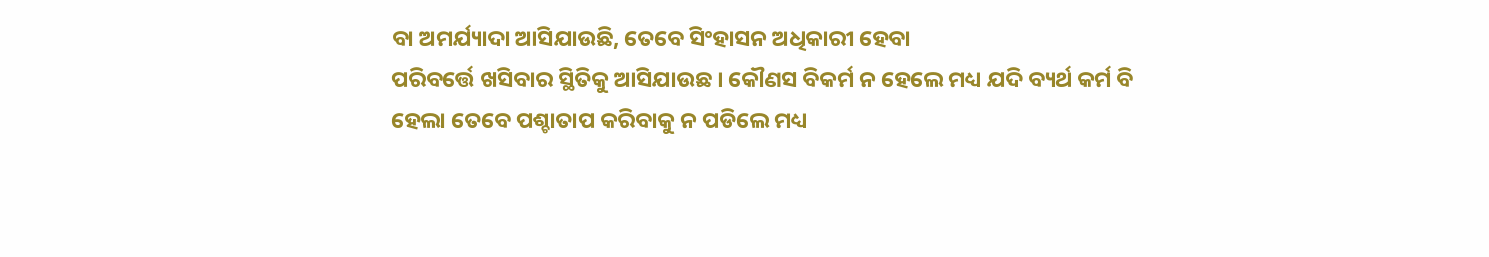ବା ଅମର୍ଯ୍ୟାଦା ଆସିଯାଉଛି, ତେବେ ସିଂହାସନ ଅଧିକାରୀ ହେବା
ପରିବର୍ତ୍ତେ ଖସିବାର ସ୍ଥିତିକୁ ଆସିଯାଉଛ । କୌଣସ ବିକର୍ମ ନ ହେଲେ ମଧ୍ୟ ଯଦି ବ୍ୟର୍ଥ କର୍ମ ବି
ହେଲା ତେବେ ପଶ୍ଚାତାପ କରିବାକୁ ନ ପଡିଲେ ମଧ୍ୟ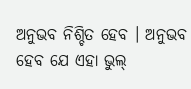ଅନୁଭବ ନିଶ୍ଚିତ ହେବ । ଅନୁଭବ ହେବ ଯେ ଏହା ଭୁଲ୍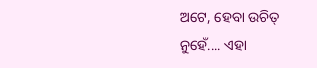ଅଟେ, ହେବା ଉଚିତ୍ ନୁହେଁ.... ଏହା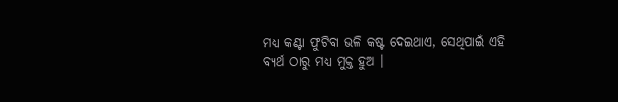ମଧ୍ୟ କଣ୍ଟା ଫୁଟିବା ଭଳି କଷ୍ଟ ଦେଇଥାଏ, ସେଥିପାଇଁ ଏହି
ବ୍ୟର୍ଥ ଠାରୁ ମଧ୍ୟ ମୁକ୍ତ ହୁଅ ।